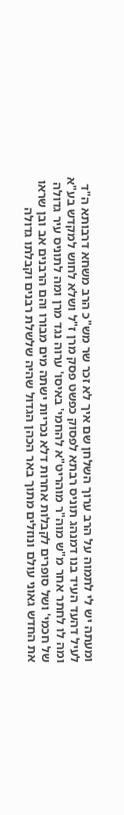ומעתה יש לי לתמוה על הרב ערוך השלחן שם איך לא זכר שר מש"כ הרב משחא דרבותא ה"ד לעיל דהעד העיד בנו דמנהג תוניס רבתא לפסוק כפשט פסק מרן ז"ל ושלא לחוש למקדש בע"א ומה לו לחתר אחר מ"ש מוה"ר מוהריט"א להחמי' באיסו' ערוה נגד מרן ומה לתוניס עיר גדולה של חכמי' ושל סופרים לקבלות אחרות דלא נכריות ישתה מים מבורו והם הרבנים אב ובן שראו את החדש גאוני עולם ונוזלים מתוך באר הכהן הגדול שהיה שלשלת רבנים וקבלתו גדולה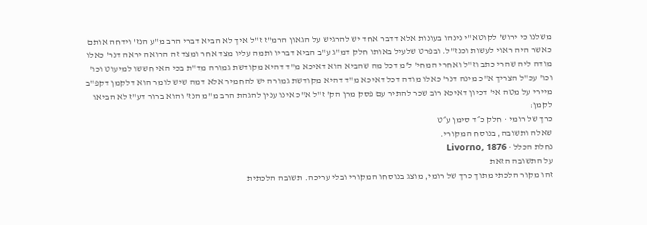משלנו כי ירוש' לקוטא"י נינהו בעונות אלא דדבר אחד יש להרגיש על הגאון הרמ"ז ז"ל איך לא הביא דברי הרב מ"ע הנז' וידחה אותם כאשר היה ראוי לעשות וכנז"ל. ובפרט שלעיל באותו חלק דמ"ג ע"ב הביא דבריו ותמה עליו מצד אחר ומצד זה הרואה יראה דנר' כאלו מודה ליה שהרי כתב וז"ל ואחרי המחי' ל'מ דכל מה שהביא הוא דאיכא מ"ד דהיא מקודשת גמורה מד"ת בכי האי חששו למיעוט וכו' וכו' עכ"ל הצריך א"כ מינה דנר' כאלו מודה דכל דאיכא מ"ד דהיא מקודשת גמורה יש להחמיר אלא דמה שיש לומר הוא דלקמן דקפ"ב מיירי על מטה אי' דכיון דאיכא רוב שכר להתיר עם פסק מרן הק' ז"ל א"כ אינו ענין להגהת הרב מ"מ הנז' והוא ברור דע"ז לא הביאו לקמן:
כרך של רומי · חלק כ״ד סימן ע״ט
שאלה ותשובה, בנוסח המקורי.
נחלת הכלל · Livorno, 1876
על התשובה הזאת
זהו מקור הלכתי מתוך כרך של רומי, מוצג בנוסחו המקורי ובלי עריכה. תשובה הלכתית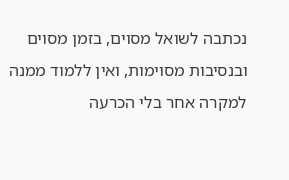נכתבה לשואל מסוים, בזמן מסוים ובנסיבות מסוימות, ואין ללמוד ממנה למקרה אחר בלי הכרעה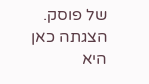של פוסק. הצגתה כאן היא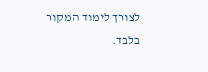לצורך לימוד המקור בלבד.